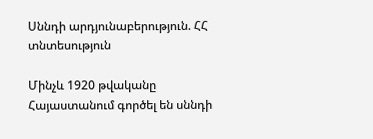Սննդի արդյունաբերություն. ՀՀ տնտեսություն

Մինչև 1920 թվականը Հայաստանում գործել են սննդի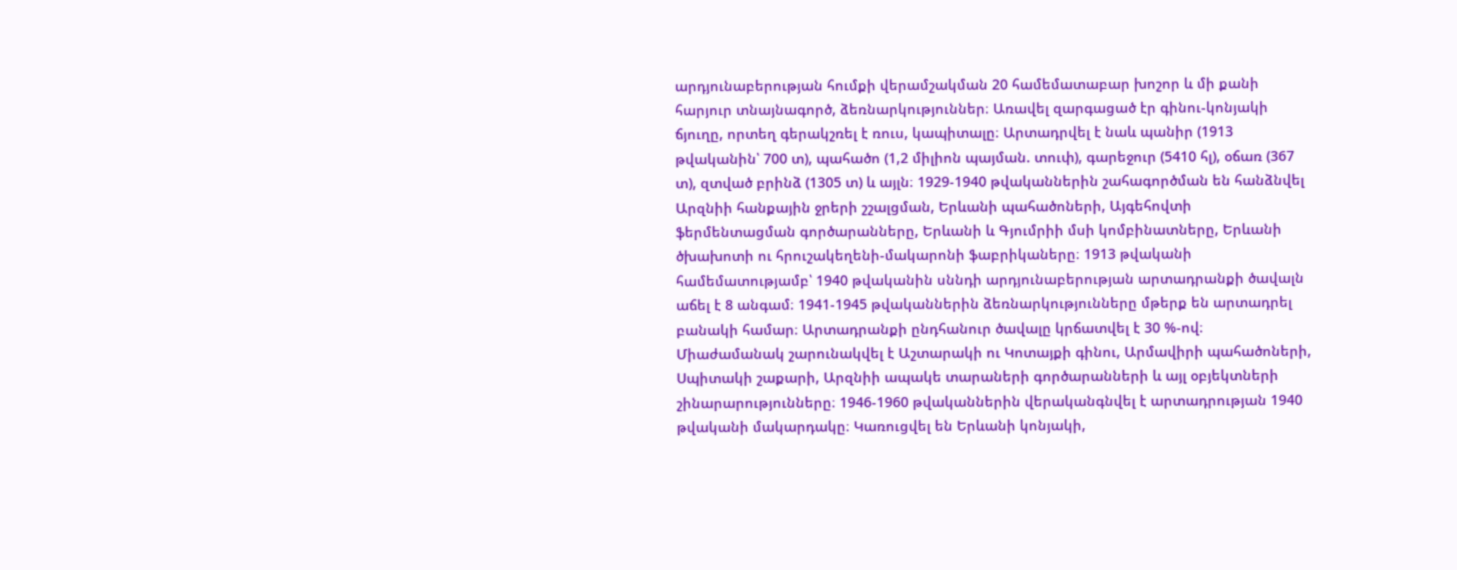արդյունաբերության հումքի վերամշակման 20 համեմատաբար խոշոր և մի քանի հարյուր տնայնագործ, ձեռնարկություններ։ Առավել զարգացած էր գինու-կոնյակի ճյուղը, որտեղ գերակշռել է ռուս, կապիտալը։ Արտադրվել է նաև պանիր (1913 թվականին՝ 700 տ), պահածո (1,2 միլիոն պայման. տուփ), գարեջուր (5410 հլ), օճառ (367 տ), զտված բրինձ (1305 տ) և այլն։ 1929-1940 թվականներին շահագործման են հանձնվել Արզնիի հանքային ջրերի շշալցման, Երևանի պահածոների, Այգեհովտի ֆերմենտացման գործարանները, Երևանի և Գյումրիի մսի կոմբինատները, Երևանի ծխախոտի ու հրուշակեղենի-մակարոնի ֆաբրիկաները։ 1913 թվականի համեմատությամբ՝ 1940 թվականին սննդի արդյունաբերության արտադրանքի ծավալն աճել է 8 անգամ։ 1941-1945 թվականներին ձեռնարկությունները մթերք են արտադրել բանակի համար։ Արտադրանքի ընդհանուր ծավալը կրճատվել է 30 %-ով։ Միաժամանակ շարունակվել է Աշտարակի ու Կոտայքի գինու, Արմավիրի պահածոների, Սպիտակի շաքարի, Արզնիի ապակե տարաների գործարանների և այլ օբյեկտների շինարարությունները։ 1946-1960 թվականներին վերականգնվել է արտադրության 1940 թվականի մակարդակը։ Կառուցվել են Երևանի կոնյակի,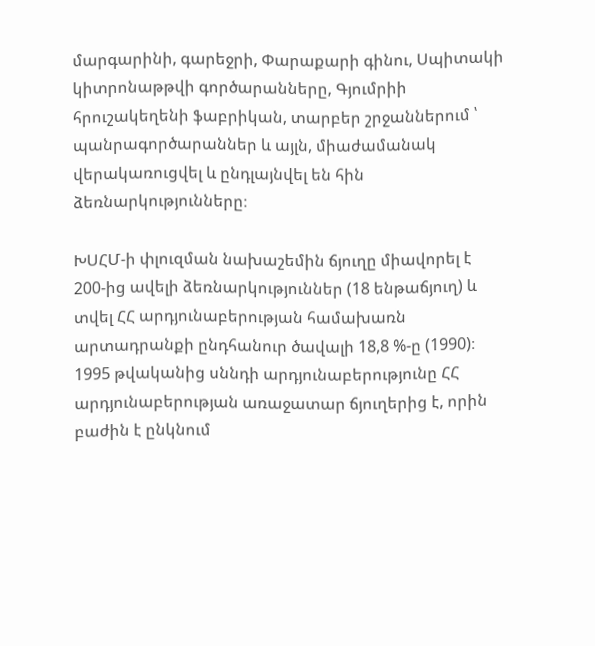մարգարինի, գարեջրի, Փարաքարի գինու, Սպիտակի կիտրոնաթթվի գործարանները, Գյումրիի հրուշակեղենի ֆաբրիկան, տարբեր շրջաններում ՝ պանրագործարաններ և այլն, միաժամանակ վերակառուցվել և ընդլայնվել են հին ձեռնարկությունները։

ԽՍՀՄ-ի փլուզման նախաշեմին ճյուղը միավորել է 200-ից ավելի ձեռնարկություններ (18 ենթաճյուղ) և տվել ՀՀ արդյունաբերության համախառն արտադրանքի ընդհանուր ծավալի 18,8 %-ը (1990)։ 1995 թվականից սննդի արդյունաբերությունը ՀՀ արդյունաբերության առաջատար ճյուղերից է, որին բաժին է ընկնում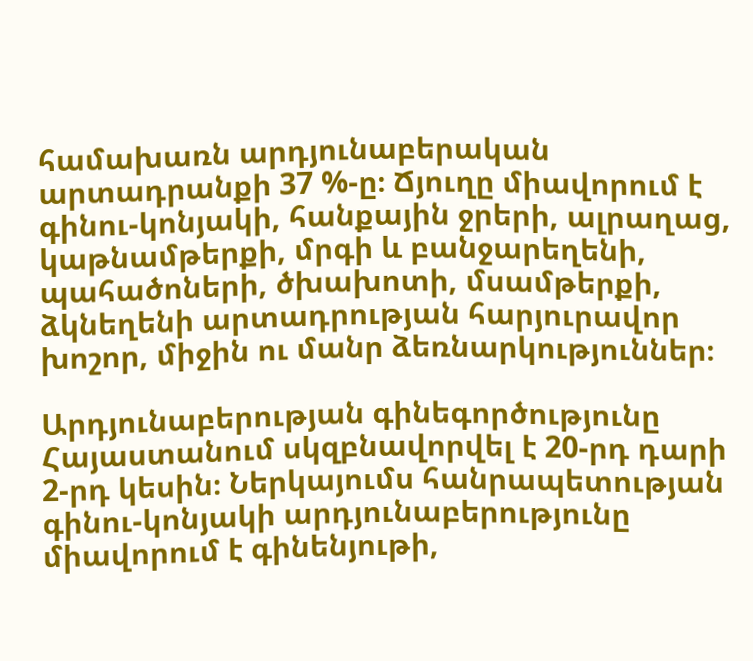համախառն արդյունաբերական արտադրանքի 37 %-ը։ Ճյուղը միավորում է գինու-կոնյակի, հանքային ջրերի, ալրաղաց, կաթնամթերքի, մրգի և բանջարեղենի, պահածոների, ծխախոտի, մսամթերքի, ձկնեղենի արտադրության հարյուրավոր խոշոր, միջին ու մանր ձեռնարկություններ։

Արդյունաբերության գինեգործությունը Հայաստանում սկզբնավորվել է 20-րդ դարի 2-րդ կեսին։ Ներկայումս հանրապետության գինու-կոնյակի արդյունաբերությունը միավորում է գինենյութի,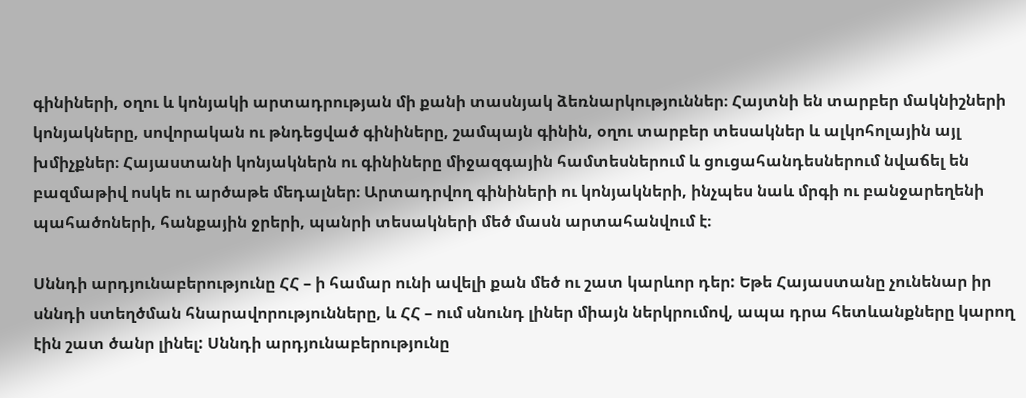գինիների, օղու և կոնյակի արտադրության մի քանի տասնյակ ձեռնարկություններ։ Հայտնի են տարբեր մակնիշների կոնյակները, սովորական ու թնդեցված գինիները, շամպայն գինին, օղու տարբեր տեսակներ և ալկոհոլային այլ խմիչքներ։ Հայաստանի կոնյակներն ու գինիները միջազգային համտեսներում և ցուցահանդեսներում նվաճել են բազմաթիվ ոսկե ու արծաթե մեդալներ։ Արտադրվող գինիների ու կոնյակների, ինչպես նաև մրգի ու բանջարեղենի պահածոների, հանքային ջրերի, պանրի տեսակների մեծ մասն արտահանվում է։

Սննդի արդյունաբերությունը ՀՀ – ի համար ունի ավելի քան մեծ ու շատ կարևոր դեր: Եթե Հայաստանը չունենար իր սննդի ստեղծման հնարավորությունները, և ՀՀ – ում սնունդ լիներ միայն ներկրումով, ապա դրա հետևանքները կարող էին շատ ծանր լինել: Սննդի արդյունաբերությունը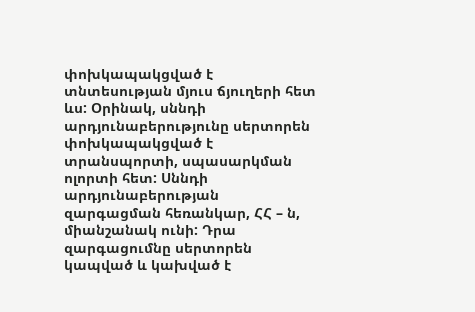փոխկապակցված է տնտեսության մյուս ճյուղերի հետ ևս: Օրինակ, սննդի արդյունաբերությունը սերտորեն փոխկապակցված է տրանսպորտի, սպասարկման ոլորտի հետ: Սննդի արդյունաբերության զարգացման հեռանկար, ՀՀ – ն, միանշանակ ունի: Դրա զարգացումնը սերտորեն կապված և կախված է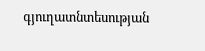գյուղատնտեսության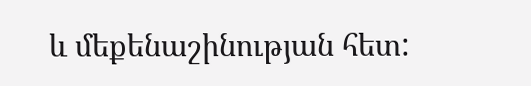և մեքենաշինության հետ: